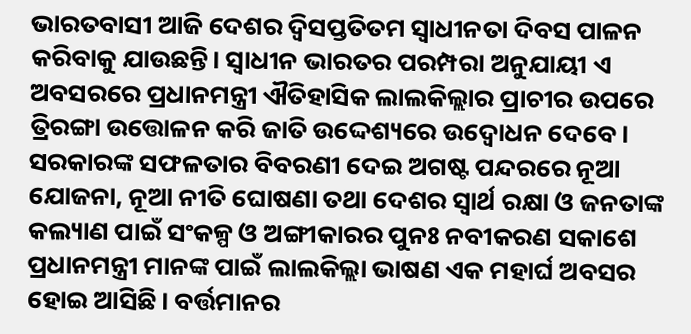ଭାରତବାସୀ ଆଜି ଦେଶର ଦ୍ୱିସପ୍ତତିତମ ସ୍ୱାଧୀନତା ଦିବସ ପାଳନ କରିବାକୁ ଯାଉଛନ୍ତି। ସ୍ୱାଧୀନ ଭାରତର ପରମ୍ପରା ଅନୁଯାୟୀ ଏ ଅବସରରେ ପ୍ରଧାନମନ୍ତ୍ରୀ ଐତିହାସିକ ଲାଲକିଲ୍ଲାର ପ୍ରାଚୀର ଉପରେ ତ୍ରିରଙ୍ଗା ଉତ୍ତୋଳନ କରି ଜାତି ଉଦ୍ଦେଶ୍ୟରେ ଉଦ୍ବୋଧନ ଦେବେ। ସରକାରଙ୍କ ସଫଳତାର ବିବରଣୀ ଦେଇ ଅଗଷ୍ଟ ପନ୍ଦରରେ ନୂଆ ଯୋଜନା, ନୂଆ ନୀତି ଘୋଷଣା ତଥା ଦେଶର ସ୍ୱାର୍ଥ ରକ୍ଷା ଓ ଜନତାଙ୍କ କଲ୍ୟାଣ ପାଇଁ ସଂକଳ୍ପ ଓ ଅଙ୍ଗୀକାରର ପୁନଃ ନବୀକରଣ ସକାଶେ ପ୍ରଧାନମନ୍ତ୍ରୀ ମାନଙ୍କ ପାଇଁ ଲାଲକିଲ୍ଲା ଭାଷଣ ଏକ ମହାର୍ଘ ଅବସର ହୋଇ ଆସିଛି। ବର୍ତ୍ତମାନର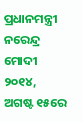ପ୍ରଧାନମନ୍ତ୍ରୀ ନରେନ୍ଦ୍ର ମୋଦୀ ୨୦୧୪, ଅଗଷ୍ଟ ୧୫ରେ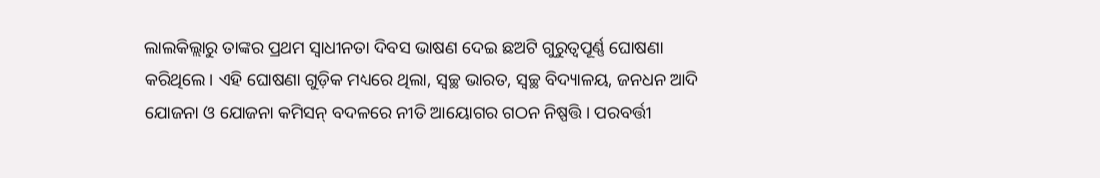ଲାଲକିଲ୍ଲାରୁ ତାଙ୍କର ପ୍ରଥମ ସ୍ୱାଧୀନତା ଦିବସ ଭାଷଣ ଦେଇ ଛଅଟି ଗୁରୁତ୍ୱପୂର୍ଣ୍ଣ ଘୋଷଣା କରିଥିଲେ। ଏହି ଘୋଷଣା ଗୁଡ଼ିକ ମଧ୍ୟରେ ଥିଲା, ସ୍ୱଚ୍ଛ ଭାରତ, ସ୍ୱଚ୍ଛ ବିଦ୍ୟାଳୟ, ଜନଧନ ଆଦି ଯୋଜନା ଓ ଯୋଜନା କମିସନ୍ ବଦଳରେ ନୀତି ଆୟୋଗର ଗଠନ ନିଷ୍ପତ୍ତି। ପରବର୍ତ୍ତୀ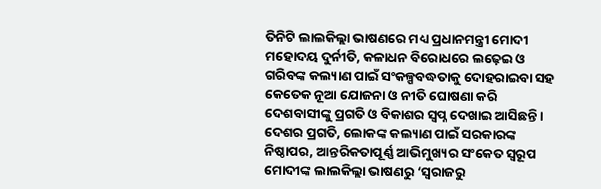ତିନିଟି ଲାଲକିଲ୍ଲା ଭାଷଣରେ ମଧ୍ୟ ପ୍ରଧାନମନ୍ତ୍ରୀ ମୋଦୀ ମହୋଦୟ ଦୁର୍ନୀତି, କଳାଧନ ବିରୋଧରେ ଲଢ଼େଇ ଓ ଗରିବଙ୍କ କଲ୍ୟାଣ ପାଇଁ ସଂକଳ୍ପବଦ୍ଧତାକୁ ଦୋହରାଇବା ସହ କେତେକ ନୂଆ ଯୋଜନା ଓ ନୀତି ଘୋଷଣା କରି ଦେଶବାସୀଙ୍କୁ ପ୍ରଗତି ଓ ବିକାଶର ସ୍ୱପ୍ନ ଦେଖାଇ ଆସିଛନ୍ତି। ଦେଶର ପ୍ରଗତି, ଲୋକଙ୍କ କଲ୍ୟାଣ ପାଇଁ ସରକାରଙ୍କ ନିଷ୍ଠାପର, ଆନ୍ତରିକତାପୂର୍ଣ୍ଣ ଆଭିମୁଖ୍ୟର ସଂକେତ ସ୍ୱରୂପ ମୋଦୀଙ୍କ ଲାଲକିଲ୍ଲା ଭାଷଣରୁ ‘ସ୍ୱରାଜରୁ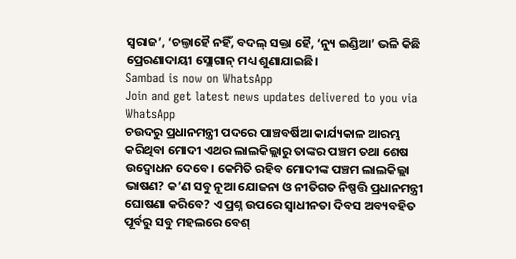ସ୍ୱରାଜ’, ‘ଚଲ୍ତାହୈ ନହିଁ, ବଦଲ୍ ସକ୍ତା ହୈ, ‘ନ୍ୟୁ ଇଣ୍ଡିଆ’ ଭଳି କିଛି ପ୍ରେରଣାଦାୟୀ ସ୍ଲୋଗାନ୍ ମଧ୍ୟ ଶୁଣାଯାଇଛି।
Sambad is now on WhatsApp
Join and get latest news updates delivered to you via WhatsApp
ଚଉଦରୁ ପ୍ରଧାନମନ୍ତ୍ରୀ ପଦରେ ପାଞ୍ଚବର୍ଷିଆ କାର୍ଯ୍ୟକାଳ ଆରମ୍ଭ କରିଥିବା ମୋଦୀ ଏଥର ଲାଲକିଲ୍ଲାରୁ ତାଙ୍କର ପଞ୍ଚମ ତଥା ଶେଷ ଉଦ୍ବୋଧନ ଦେବେ। କେମିତି ରହିବ ମୋଦୀଙ୍କ ପଞ୍ଚମ ଲାଲକିଲ୍ଲା ଭାଷଣ? କ’ଣ ସବୁ ନୂଆ ଯୋଜନା ଓ ନୀତିଗତ ନିଷ୍ପତ୍ତି ପ୍ରଧାନମନ୍ତ୍ରୀ ଘୋଷଣା କରିବେ? ଏ ପ୍ରଶ୍ନ ଉପରେ ସ୍ୱାଧୀନତା ଦିବସ ଅବ୍ୟବହିତ ପୂର୍ବରୁ ସବୁ ମହଲରେ ବେଶ୍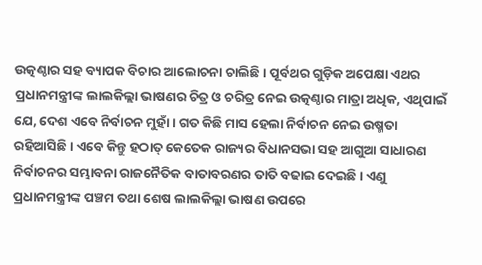ଉତ୍କଣ୍ଠାର ସହ ବ୍ୟାପକ ବିଚାର ଆଲୋଚନା ଚାଲିଛି। ପୂର୍ବଥର ଗୁଡ଼ିକ ଅପେକ୍ଷା ଏଥର ପ୍ରଧାନମନ୍ତ୍ରୀଙ୍କ ଲାଲକିଲ୍ଲା ଭାଷଣର ଚିତ୍ର ଓ ଚରିତ୍ର ନେଇ ଉତ୍କଣ୍ଠାର ମାତ୍ରା ଅଧିକ, ଏଥିପାଇଁ ଯେ, ଦେଶ ଏବେ ନିର୍ବାଚନ ମୁହାଁ। ଗତ କିଛି ମାସ ହେଲା ନିର୍ବାଚନ ନେଇ ଉଷ୍ମତା ରହିଆସିଛି। ଏବେ କିନ୍ତୁ ହଠାତ୍ କେତେକ ରାଜ୍ୟର ବିଧାନସଭା ସହ ଆଗୁଆ ସାଧାରଣ ନିର୍ବାଚନର ସମ୍ଭାବନା ରାଜନୈତିକ ବାତାବରଣର ତାତି ବଢାଇ ଦେଇଛି। ଏଣୁ ପ୍ରଧାନମନ୍ତ୍ରୀଙ୍କ ପଞ୍ଚମ ତଥା ଶେଷ ଲାଲକିଲ୍ଲା ଭାଷଣ ଉପରେ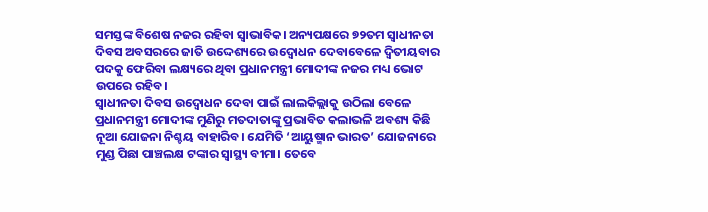ସମସ୍ତଙ୍କ ବିଶେଷ ନଜର ରହିବା ସ୍ୱାଭାବିକ। ଅନ୍ୟପକ୍ଷରେ ୭୨ତମ ସ୍ୱାଧୀନତା ଦିବସ ଅବସରରେ ଜାତି ଉଦ୍ଦେଶ୍ୟରେ ଉଦ୍ବୋଧନ ଦେବାବେଳେ ଦ୍ୱିତୀୟବାର ପଦକୁ ଫେରିବା ଲକ୍ଷ୍ୟରେ ଥିବା ପ୍ରଧାନମନ୍ତ୍ରୀ ମୋଦୀଙ୍କ ନଜର ମଧ୍ୟ ଭୋଟ ଉପରେ ରହିବ।
ସ୍ୱାଧୀନତା ଦିବସ ଉଦ୍ବୋଧନ ଦେବା ପାଇଁ ଲାଲକିଲ୍ଲାକୁ ଉଠିଲା ବେଳେ ପ୍ରଧାନମନ୍ତ୍ରୀ ମୋଦୀଙ୍କ ମୁଣିରୁ ମତଦାତାଙ୍କୁ ପ୍ରଭାବିତ କଲାଭଳି ଅବଶ୍ୟ କିଛି ନୂଆ ଯୋଜନା ନିଶ୍ଚୟ ବାହାରିବ। ଯେମିତି ‘ଆୟୁଷ୍ମାନ ଭାରତ’ ଯୋଜନାରେ ମୁଣ୍ଡ ପିଛା ପାଞ୍ଚଲକ୍ଷ ଟଙ୍କାର ସ୍ୱାସ୍ଥ୍ୟ ବୀମା। ତେବେ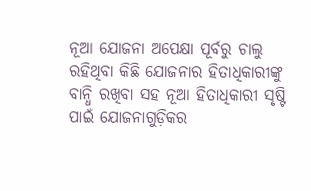ନୂଆ ଯୋଜନା ଅପେକ୍ଷା ପୂର୍ବରୁ ଚାଲୁ ରହିଥିବା କିଛି ଯୋଜନାର ହିତାଧିକାରୀଙ୍କୁ ବାନ୍ଧି ରଖିବା ସହ ନୂଆ ହିତାଧିକାରୀ ସୃଷ୍ଟି ପାଇଁ ଯୋଜନାଗୁଡ଼ିକର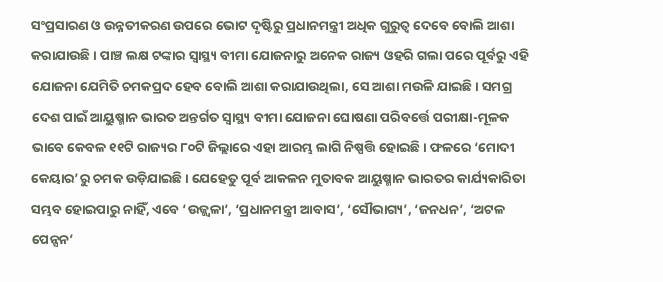ସଂପ୍ରସାରଣ ଓ ଉନ୍ନତୀକରଣ ଉପରେ ଭୋଟ ଦୃଷ୍ଟିରୁ ପ୍ରଧାନମନ୍ତ୍ରୀ ଅଧିକ ଗୁରୁତ୍ୱ ଦେବେ ବୋଲି ଆଶା କରାଯାଉଛି। ପାଞ୍ଚ ଲକ୍ଷ ଟଙ୍କାର ସ୍ୱାସ୍ଥ୍ୟ ବୀମା ଯୋଜନାରୁ ଅନେକ ରାଜ୍ୟ ଓହରି ଗଲା ପରେ ପୂର୍ବରୁ ଏହି ଯୋଜନା ଯେମିତି ଚମକପ୍ରଦ ହେବ ବୋଲି ଆଶା କରାଯାଉଥିଲା, ସେ ଆଶା ମଉଳି ଯାଇଛି। ସମଗ୍ର ଦେଶ ପାଇଁ ଆୟୁଷ୍ମାନ ଭାରତ ଅନ୍ତର୍ଗତ ସ୍ୱାସ୍ଥ୍ୟ ବୀମା ଯୋଜନା ଘୋଷଣା ପରିବର୍ତ୍ତେ ପରୀକ୍ଷା-ମୂଳକ ଭାବେ କେବଳ ୧୧ଟି ରାଜ୍ୟର ୮୦ଟି ଜିଲ୍ଲାରେ ଏହା ଆରମ୍ଭ ଲାଗି ନିଷ୍ପତ୍ତି ହୋଇଛି। ଫଳରେ ‘ମୋଦୀ କେୟାର’ରୁ ଚମକ ଉଡ଼ିଯାଇଛି। ଯେହେତୁ ପୂର୍ବ ଆକଳନ ମୁତାବକ ଆୟୁଷ୍ମାନ ଭାରତର କାର୍ଯ୍ୟକାରିତା ସମ୍ଭବ ହୋଇପାରୁ ନାହିଁ, ଏବେ ‘ଉଜ୍ଜ୍ୱଳା’, ‘ପ୍ରଧାନମନ୍ତ୍ରୀ ଆବାସ’, ‘ସୌଭାଗ୍ୟ’, ‘ଜନଧନ’, ‘ଅଟଳ ପେନ୍ସନ’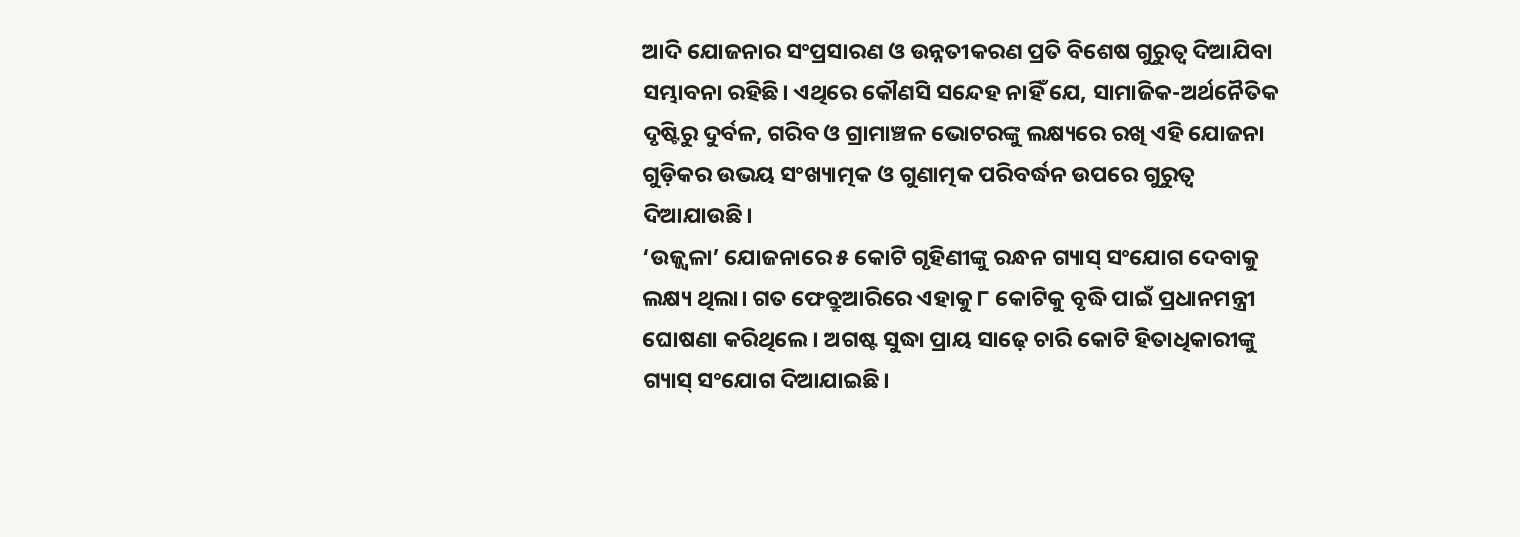ଆଦି ଯୋଜନାର ସଂପ୍ରସାରଣ ଓ ଉନ୍ନତୀକରଣ ପ୍ରତି ବିଶେଷ ଗୁରୁତ୍ୱ ଦିଆଯିବା ସମ୍ଭାବନା ରହିଛି। ଏଥିରେ କୌଣସି ସନ୍ଦେହ ନାହିଁ ଯେ, ସାମାଜିକ-ଅର୍ଥନୈତିକ ଦୃଷ୍ଟିରୁ ଦୁର୍ବଳ, ଗରିବ ଓ ଗ୍ରାମାଞ୍ଚଳ ଭୋଟରଙ୍କୁ ଲକ୍ଷ୍ୟରେ ରଖି ଏହି ଯୋଜନା ଗୁଡ଼ିକର ଉଭୟ ସଂଖ୍ୟାତ୍ମକ ଓ ଗୁଣାତ୍ମକ ପରିବର୍ଦ୍ଧନ ଉପରେ ଗୁରୁତ୍ୱ ଦିଆଯାଉଛି।
‘ଉଜ୍ଜ୍ୱଳା’ ଯୋଜନାରେ ୫ କୋଟି ଗୃହିଣୀଙ୍କୁ ରନ୍ଧନ ଗ୍ୟାସ୍ ସଂଯୋଗ ଦେବାକୁ ଲକ୍ଷ୍ୟ ଥିଲା। ଗତ ଫେବ୍ରୁଆରିରେ ଏହାକୁ ୮ କୋଟିକୁ ବୃଦ୍ଧି ପାଇଁ ପ୍ରଧାନମନ୍ତ୍ରୀ ଘୋଷଣା କରିଥିଲେ। ଅଗଷ୍ଟ ସୁଦ୍ଧା ପ୍ରାୟ ସାଢ଼େ ଚାରି କୋଟି ହିତାଧିକାରୀଙ୍କୁ ଗ୍ୟାସ୍ ସଂଯୋଗ ଦିଆଯାଇଛି।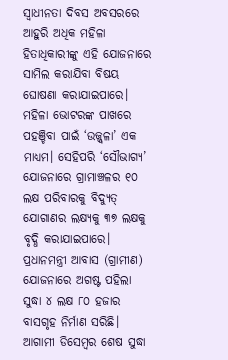ସ୍ୱାଧୀନତା ଦିବସ ଅବସରରେ ଆହୁରି ଅଧିକ ମହିଳା ହିତାଧିକାରୀଙ୍କୁ ଏହି ଯୋଜନାରେ ସାମିଲ କରାଯିବା ବିଷୟ ଘୋଷଣା କରାଯାଇପାରେ। ମହିଳା ଭୋଟରଙ୍କ ପାଖରେ ପହଞ୍ଚିବା ପାଇଁ ‘ଉଜ୍ଜ୍ୱଳା’ ଏକ ମାଧ୍ୟମ। ସେହିପରି ‘ସୌଭାଗ୍ୟ’ ଯୋଜନାରେ ଗ୍ରାମାଞ୍ଚଳର ୧୦ ଲକ୍ଷ ପରିବାରକୁ ବିଦ୍ୟୁତ୍ ଯୋଗାଣର ଲକ୍ଷ୍ୟକୁ ୩୭ ଲକ୍ଷକୁ ବୃଦ୍ଧି କରାଯାଇପାରେ। ପ୍ରଧାନମନ୍ତ୍ରୀ ଆବାସ (ଗ୍ରାମୀଣ) ଯୋଜନାରେ ଅଗଷ୍ଟ ପହିଲା ସୁଦ୍ଧା ୪ ଲକ୍ଷ ୮୦ ହଜାର ବାସଗୃହ ନିର୍ମାଣ ସରିଛି। ଆଗାମୀ ଡିସେମ୍ବର ଶେଷ ସୁଦ୍ଧା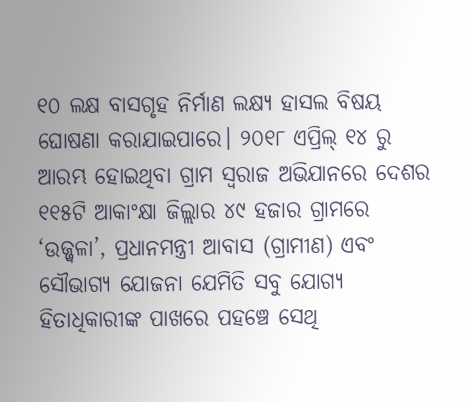୧୦ ଲକ୍ଷ ବାସଗୃହ ନିର୍ମାଣ ଲକ୍ଷ୍ୟ ହାସଲ ବିଷୟ ଘୋଷଣା କରାଯାଇପାରେ। ୨୦୧୮ ଏପ୍ରିଲ୍ ୧୪ ରୁ ଆରମ୍ଭ ହୋଇଥିବା ଗ୍ରାମ ସ୍ୱରାଜ ଅଭିଯାନରେ ଦେଶର ୧୧୫ଟି ଆକାଂକ୍ଷା ଜିଲ୍ଲାର ୪୯ ହଜାର ଗ୍ରାମରେ ‘ଉଜ୍ଜ୍ୱଳା’, ପ୍ରଧାନମନ୍ତ୍ରୀ ଆବାସ (ଗ୍ରାମୀଣ) ଏବଂ ସୌଭାଗ୍ୟ ଯୋଜନା ଯେମିତି ସବୁ ଯୋଗ୍ୟ ହିତାଧିକାରୀଙ୍କ ପାଖରେ ପହଞ୍ଚେ ସେଥି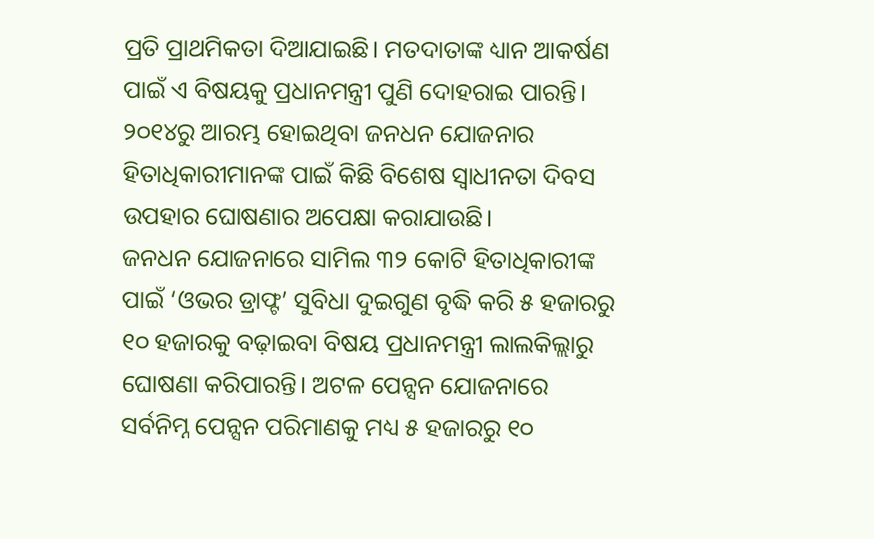ପ୍ରତି ପ୍ରାଥମିକତା ଦିଆଯାଇଛି। ମତଦାତାଙ୍କ ଧ୍ୟାନ ଆକର୍ଷଣ ପାଇଁ ଏ ବିଷୟକୁ ପ୍ରଧାନମନ୍ତ୍ରୀ ପୁଣି ଦୋହରାଇ ପାରନ୍ତି। ୨୦୧୪ରୁ ଆରମ୍ଭ ହୋଇଥିବା ଜନଧନ ଯୋଜନାର ହିତାଧିକାରୀମାନଙ୍କ ପାଇଁ କିଛି ବିଶେଷ ସ୍ୱାଧୀନତା ଦିବସ ଉପହାର ଘୋଷଣାର ଅପେକ୍ଷା କରାଯାଉଛି।
ଜନଧନ ଯୋଜନାରେ ସାମିଲ ୩୨ କୋଟି ହିତାଧିକାରୀଙ୍କ ପାଇଁ ‘ଓଭର ଡ୍ରାଫ୍ଟ’ ସୁବିଧା ଦୁଇଗୁଣ ବୃଦ୍ଧି କରି ୫ ହଜାରରୁ ୧୦ ହଜାରକୁ ବଢ଼ାଇବା ବିଷୟ ପ୍ରଧାନମନ୍ତ୍ରୀ ଲାଲକିଲ୍ଲାରୁ ଘୋଷଣା କରିପାରନ୍ତି। ଅଟଳ ପେନ୍ସନ ଯୋଜନାରେ ସର୍ବନିମ୍ନ ପେନ୍ସନ ପରିମାଣକୁ ମଧ୍ୟ ୫ ହଜାରରୁ ୧୦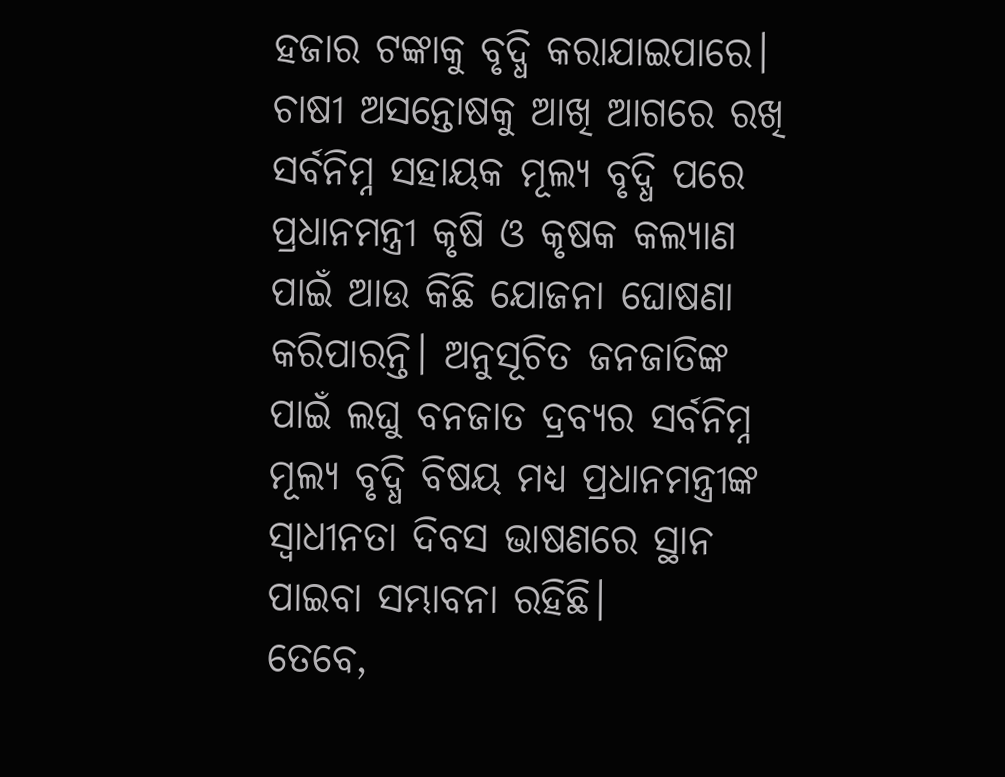ହଜାର ଟଙ୍କାକୁ ବୃଦ୍ଧି କରାଯାଇପାରେ। ଚାଷୀ ଅସନ୍ତୋଷକୁ ଆଖି ଆଗରେ ରଖି ସର୍ବନିମ୍ନ ସହାୟକ ମୂଲ୍ୟ ବୃଦ୍ଧି ପରେ ପ୍ରଧାନମନ୍ତ୍ରୀ କୃଷି ଓ କୃଷକ କଲ୍ୟାଣ ପାଇଁ ଆଉ କିଛି ଯୋଜନା ଘୋଷଣା କରିପାରନ୍ତି। ଅନୁସୂଚିତ ଜନଜାତିଙ୍କ ପାଇଁ ଲଘୁ ବନଜାତ ଦ୍ରବ୍ୟର ସର୍ବନିମ୍ନ ମୂଲ୍ୟ ବୃଦ୍ଧି ବିଷୟ ମଧ୍ୟ ପ୍ରଧାନମନ୍ତ୍ରୀଙ୍କ ସ୍ୱାଧୀନତା ଦିବସ ଭାଷଣରେ ସ୍ଥାନ ପାଇବା ସମ୍ଭାବନା ରହିଛି।
ତେବେ,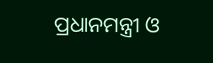ପ୍ରଧାନମନ୍ତ୍ରୀ ଓ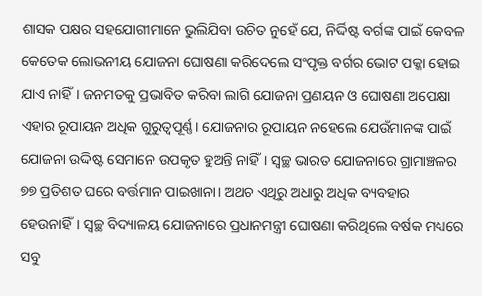ଶାସକ ପକ୍ଷର ସହଯୋଗୀମାନେ ଭୁଲିଯିବା ଉଚିତ ନୁହେଁ ଯେ, ନିର୍ଦ୍ଦିଷ୍ଟ ବର୍ଗଙ୍କ ପାଇଁ କେବଳ କେତେକ ଲୋଭନୀୟ ଯୋଜନା ଘୋଷଣା କରିଦେଲେ ସଂପୃକ୍ତ ବର୍ଗର ଭୋଟ ପକ୍କା ହୋଇ ଯାଏ ନାହିଁ। ଜନମତକୁ ପ୍ରଭାବିତ କରିବା ଲାଗି ଯୋଜନା ପ୍ରଣୟନ ଓ ଘୋଷଣା ଅପେକ୍ଷା ଏହାର ରୂପାୟନ ଅଧିକ ଗୁରୁତ୍ୱପୂର୍ଣ୍ଣ। ଯୋଜନାର ରୂପାୟନ ନହେଲେ ଯେଉଁମାନଙ୍କ ପାଇଁ ଯୋଜନା ଉଦ୍ଦିଷ୍ଟ ସେମାନେ ଉପକୃତ ହୁଅନ୍ତି ନାହିଁ। ସ୍ୱଚ୍ଛ ଭାରତ ଯୋଜନାରେ ଗ୍ରାମାଞ୍ଚଳର ୭୭ ପ୍ରତିଶତ ଘରେ ବର୍ତ୍ତମାନ ପାଇଖାନା। ଅଥଚ ଏଥିରୁ ଅଧାରୁ ଅଧିକ ବ୍ୟବହାର ହେଉନାହିଁ। ସ୍ୱଚ୍ଛ ବିଦ୍ୟାଳୟ ଯୋଜନାରେ ପ୍ରଧାନମନ୍ତ୍ରୀ ଘୋଷଣା କରିଥିଲେ ବର୍ଷକ ମଧ୍ୟରେ ସବୁ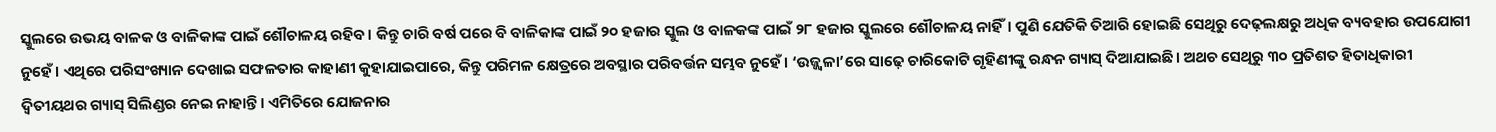ସ୍କୁଲରେ ଉଭୟ ବାଳକ ଓ ବାଳିକାଙ୍କ ପାଇଁ ଶୌଚାଳୟ ରହିବ। କିନ୍ତୁ ଚାରି ବର୍ଷ ପରେ ବି ବାଳିକାଙ୍କ ପାଇଁ ୨୦ ହଜାର ସ୍କୁଲ ଓ ବାଳକଙ୍କ ପାଇଁ ୨୮ ହଜାର ସ୍କୁଲରେ ଶୌଚାଳୟ ନାହିଁ। ପୁଣି ଯେତିକି ତିଆରି ହୋଇଛି ସେଥିରୁ ଦେଢ଼ଲକ୍ଷରୁ ଅଧିକ ବ୍ୟବହାର ଉପଯୋଗୀ ନୁହେଁ। ଏଥିରେ ପରିସଂଖ୍ୟାନ ଦେଖାଇ ସଫଳତାର କାହାଣୀ କୁହାଯାଇପାରେ, କିନ୍ତୁ ପରିମଳ କ୍ଷେତ୍ରରେ ଅବସ୍ଥାର ପରିବର୍ତ୍ତନ ସମ୍ଭବ ନୁହେଁ। ‘ଉଜ୍ଜ୍ୱଳା’ରେ ସାଢ଼େ ଚାରିକୋଟି ଗୃହିଣୀଙ୍କୁ ରନ୍ଧନ ଗ୍ୟାସ୍ ଦିଆଯାଇଛି। ଅଥଚ ସେଥିରୁ ୩୦ ପ୍ରତିଶତ ହିତାଧିକାରୀ ଦ୍ୱିତୀୟଥର ଗ୍ୟାସ୍ ସିଲିଣ୍ଡର ନେଇ ନାହାନ୍ତି। ଏମିତିରେ ଯୋଜନାର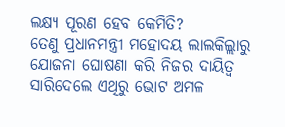ଲକ୍ଷ୍ୟ ପୂରଣ ହେବ କେମିତି?
ତେଣୁ ପ୍ରଧାନମନ୍ତ୍ରୀ ମହୋଦୟ ଲାଲକିଲ୍ଲାରୁ ଯୋଜନା ଘୋଷଣା କରି ନିଜର ଦାୟିତ୍ୱ ସାରିଦେଲେ ଏଥିରୁ ଭୋଟ ଅମଳ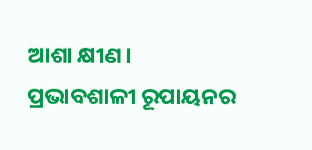ଆଶା କ୍ଷୀଣ। ପ୍ରଭାବଶାଳୀ ରୂପାୟନର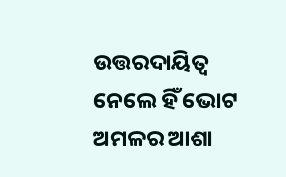ଉତ୍ତରଦାୟିତ୍ୱ ନେଲେ ହିଁ ଭୋଟ ଅମଳର ଆଶା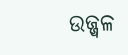ଉଜ୍ଜ୍ୱଳ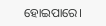ହୋଇପାରେ।